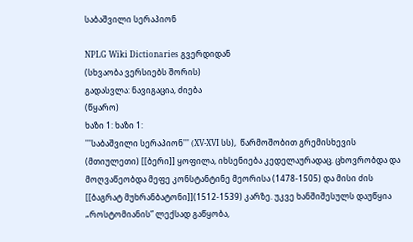საბაშვილი სერაპიონ

NPLG Wiki Dictionaries გვერდიდან
(სხვაობა ვერსიებს შორის)
გადასვლა: ნავიგაცია, ძიება
(წყარო)
ხაზი 1: ხაზი 1:
'''საბაშვილი სერაპიონ''' (XV-XVI სს),  წარმოშობით გრემისხევის (მთიულეთი) [[ბერი]] ყოფილა, იხსენიება კედელაურადაც. ცხოვრობდა და მოღვაწეობდა მეფე კონსტანტინე მეორისა (1478-1505) და მისი ძის [[ბაგრატ მუხრანბატონი]](1512-1539) კარზე. უკვე ხანშიშესულს დაუწყია „როსტომიანის” ლექსად გაწყობა,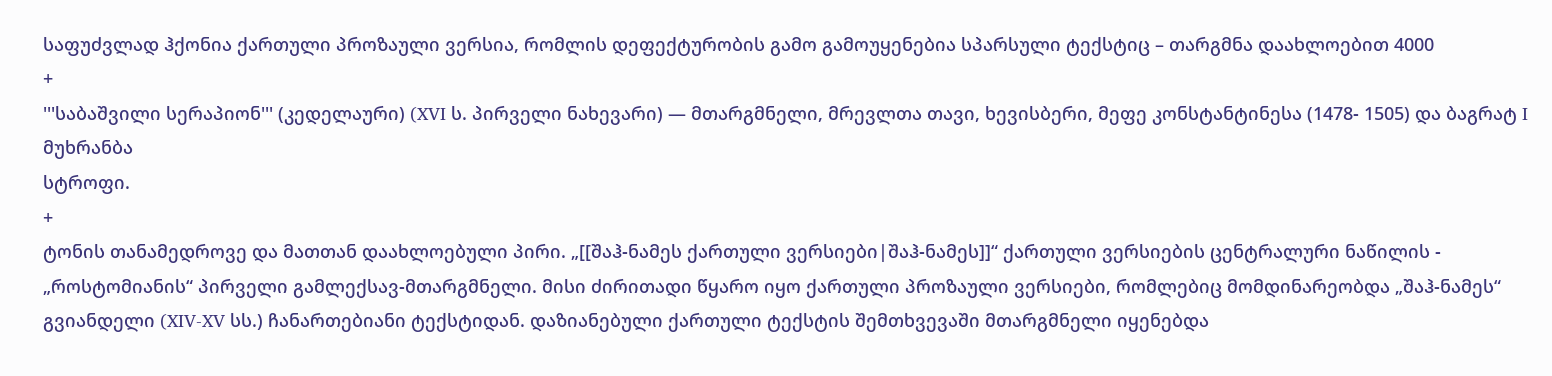საფუძვლად ჰქონია ქართული პროზაული ვერსია, რომლის დეფექტურობის გამო გამოუყენებია სპარსული ტექსტიც – თარგმნა დაახლოებით 4000
+
'''საბაშვილი სერაპიონ''' (კედელაური) (XVI ს. პირველი ნახევარი) — მთარგმნელი, მრევლთა თავი, ხევისბერი, მეფე კონსტანტინესა (1478- 1505) და ბაგრატ I მუხრანბა
სტროფი.
+
ტონის თანამედროვე და მათთან დაახლოებული პირი. „[[შაჰ-ნამეს ქართული ვერსიები|შაჰ-ნამეს]]“ ქართული ვერსიების ცენტრალური ნაწილის - „როსტომიანის“ პირველი გამლექსავ-მთარგმნელი. მისი ძირითადი წყარო იყო ქართული პროზაული ვერსიები, რომლებიც მომდინარეობდა „შაჰ-ნამეს“ გვიანდელი (XIV-XV სს.) ჩანართებიანი ტექსტიდან. დაზიანებული ქართული ტექსტის შემთხვევაში მთარგმნელი იყენებდა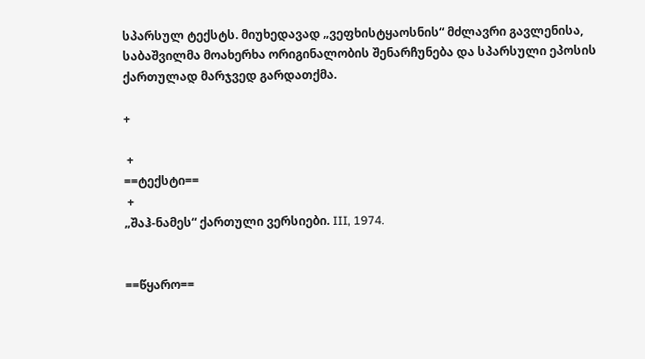სპარსულ ტექსტს. მიუხედავად „ვეფხისტყაოსნის“ მძლავრი გავლენისა, საბაშვილმა მოახერხა ორიგინალობის შენარჩუნება და სპარსული ეპოსის ქართულად მარჯვედ გარდათქმა.

+

 +
==ტექსტი==
 +
„შაჰ-ნამეს“ ქართული ვერსიები. III, 1974.


==წყარო==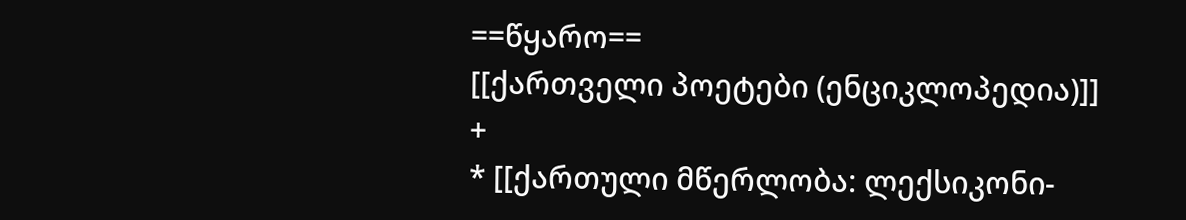==წყარო==
[[ქართველი პოეტები (ენციკლოპედია)]]
+
* [[ქართული მწერლობა: ლექსიკონი-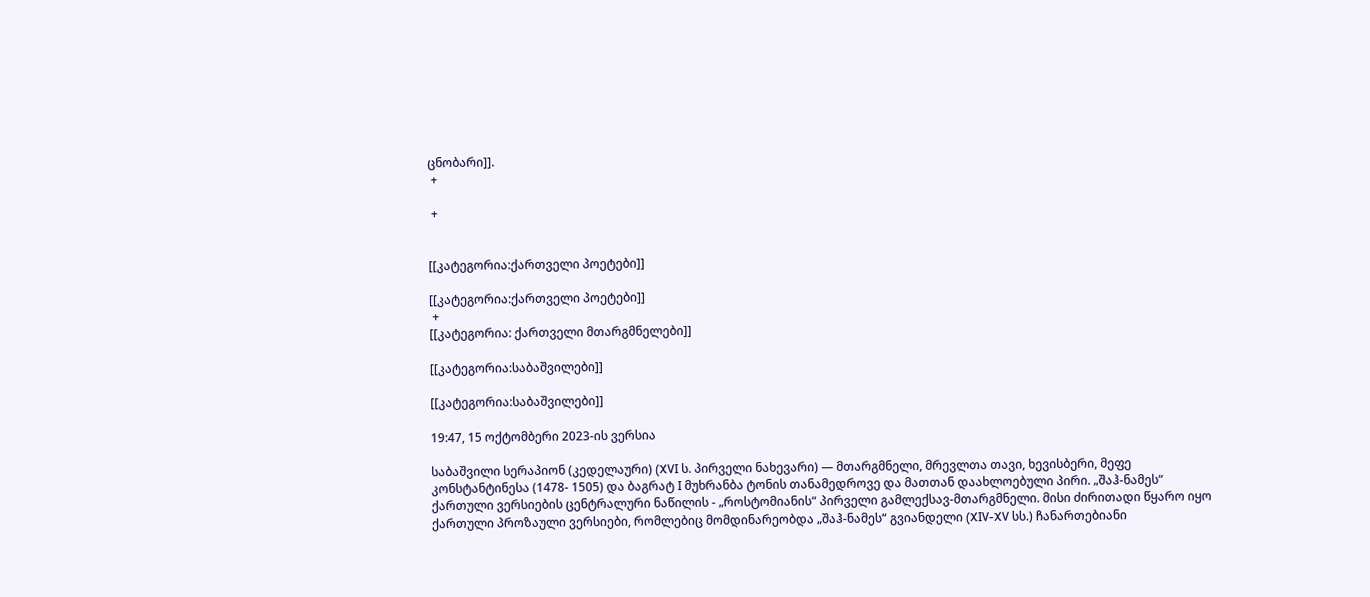ცნობარი]].
 +

 +


[[კატეგორია:ქართველი პოეტები]]

[[კატეგორია:ქართველი პოეტები]]
 +
[[კატეგორია: ქართველი მთარგმნელები]]

[[კატეგორია:საბაშვილები]]

[[კატეგორია:საბაშვილები]]

19:47, 15 ოქტომბერი 2023-ის ვერსია

საბაშვილი სერაპიონ (კედელაური) (XVI ს. პირველი ნახევარი) — მთარგმნელი, მრევლთა თავი, ხევისბერი, მეფე კონსტანტინესა (1478- 1505) და ბაგრატ I მუხრანბა ტონის თანამედროვე და მათთან დაახლოებული პირი. „შაჰ-ნამეს“ ქართული ვერსიების ცენტრალური ნაწილის - „როსტომიანის“ პირველი გამლექსავ-მთარგმნელი. მისი ძირითადი წყარო იყო ქართული პროზაული ვერსიები, რომლებიც მომდინარეობდა „შაჰ-ნამეს“ გვიანდელი (XIV-XV სს.) ჩანართებიანი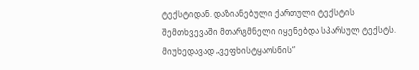ტექსტიდან. დაზიანებული ქართული ტექსტის შემთხვევაში მთარგმნელი იყენებდა სპარსულ ტექსტს. მიუხედავად „ვეფხისტყაოსნის“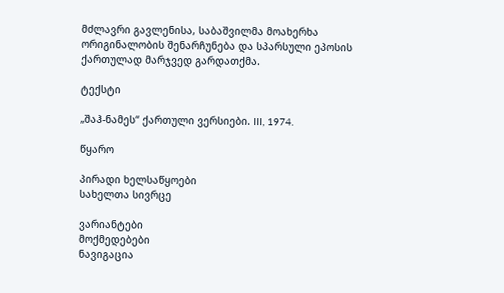მძლავრი გავლენისა, საბაშვილმა მოახერხა ორიგინალობის შენარჩუნება და სპარსული ეპოსის ქართულად მარჯვედ გარდათქმა.

ტექსტი

„შაჰ-ნამეს“ ქართული ვერსიები. III, 1974.

წყარო

პირადი ხელსაწყოები
სახელთა სივრცე

ვარიანტები
მოქმედებები
ნავიგაცია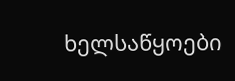ხელსაწყოები